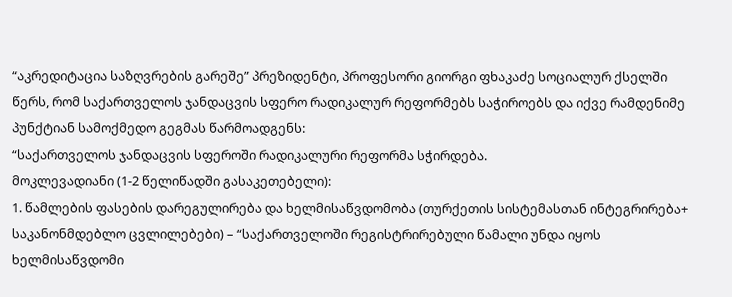“აკრედიტაცია საზღვრების გარეშე” პრეზიდენტი, პროფესორი გიორგი ფხაკაძე სოციალურ ქსელში წერს, რომ საქართველოს ჯანდაცვის სფერო რადიკალურ რეფორმებს საჭიროებს და იქვე რამდენიმე პუნქტიან სამოქმედო გეგმას წარმოადგენს:
“საქართველოს ჯანდაცვის სფეროში რადიკალური რეფორმა სჭირდება.
მოკლევადიანი (1-2 წელიწადში გასაკეთებელი):
1. წამლების ფასების დარეგულირება და ხელმისაწვდომობა (თურქეთის სისტემასთან ინტეგრირება+ საკანონმდებლო ცვლილებები) – “საქართველოში რეგისტრირებული წამალი უნდა იყოს ხელმისაწვდომი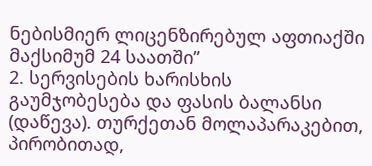ნებისმიერ ლიცენზირებულ აფთიაქში მაქსიმუმ 24 საათში”
2. სერვისების ხარისხის გაუმჯობესება და ფასის ბალანსი (დაწევა). თურქეთან მოლაპარაკებით, პირობითად,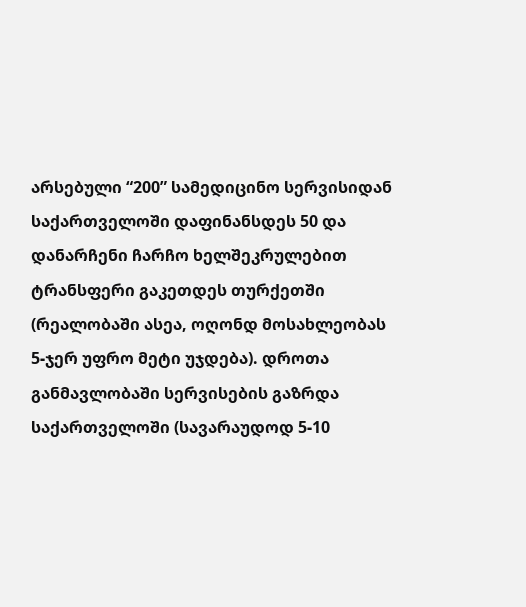არსებული “200” სამედიცინო სერვისიდან საქართველოში დაფინანსდეს 50 და დანარჩენი ჩარჩო ხელშეკრულებით ტრანსფერი გაკეთდეს თურქეთში (რეალობაში ასეა, ოღონდ მოსახლეობას 5-ჯერ უფრო მეტი უჯდება). დროთა განმავლობაში სერვისების გაზრდა საქართველოში (სავარაუდოდ 5-10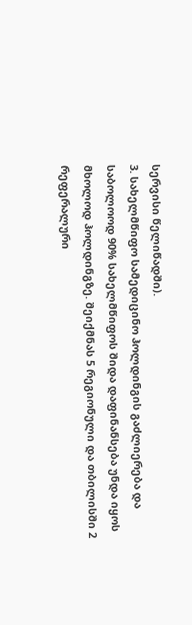სერვისი წელიწადში).
3. სახელმწიფო სამედიცინო ჰოლდინგის გაძლიერება და საბოლოოდ 90% სახელმწიფოს შიდა დაფინანსება უნდა იყოს მხოლოდ ჰოლდინგზე. შეიქმნას 5 რეგიონული და თბილისში 2 რეფერალური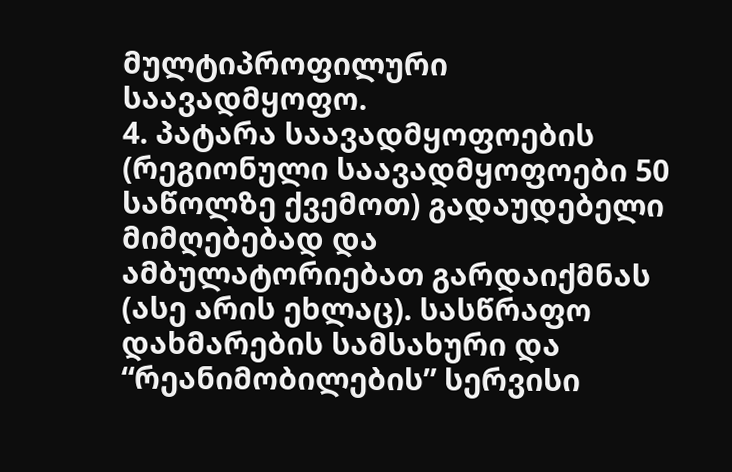მულტიპროფილური საავადმყოფო.
4. პატარა საავადმყოფოების (რეგიონული საავადმყოფოები 50 საწოლზე ქვემოთ) გადაუდებელი მიმღებებად და ამბულატორიებათ გარდაიქმნას (ასე არის ეხლაც). სასწრაფო დახმარების სამსახური და “რეანიმობილების” სერვისი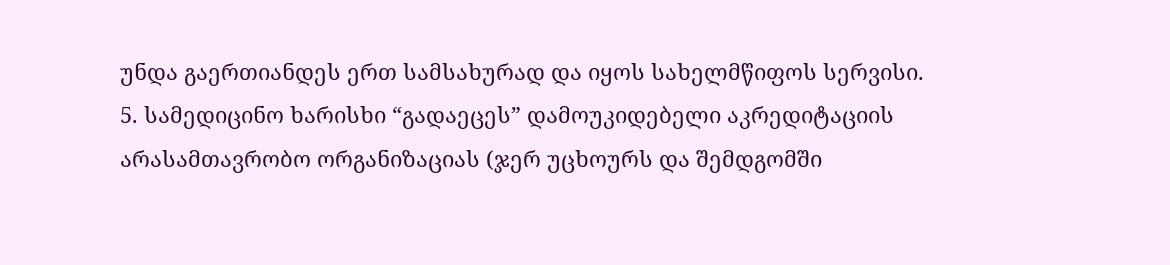უნდა გაერთიანდეს ერთ სამსახურად და იყოს სახელმწიფოს სერვისი.
5. სამედიცინო ხარისხი “გადაეცეს” დამოუკიდებელი აკრედიტაციის არასამთავრობო ორგანიზაციას (ჯერ უცხოურს და შემდგომში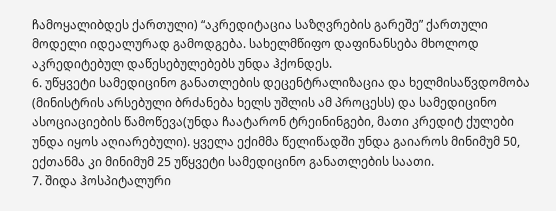ჩამოყალიბდეს ქართული) “აკრედიტაცია საზღვრების გარეშე” ქართული მოდელი იდეალურად გამოდგება. სახელმწიფო დაფინანსება მხოლოდ აკრედიტებულ დაწესებულებებს უნდა ჰქონდეს.
6. უწყვეტი სამედიცინო განათლების დეცენტრალიზაცია და ხელმისაწვდომობა (მინისტრის არსებული ბრძანება ხელს უშლის ამ პროცესს) და სამედიცინო ასოციაციების წამოწევა(უნდა ჩაატარონ ტრეინინგები, მათი კრედიტ ქულები უნდა იყოს აღიარებული). ყველა ექიმმა წელიწადში უნდა გაიაროს მინიმუმ 50, ექთანმა კი მინიმუმ 25 უწყვეტი სამედიცინო განათლების საათი.
7. შიდა ჰოსპიტალური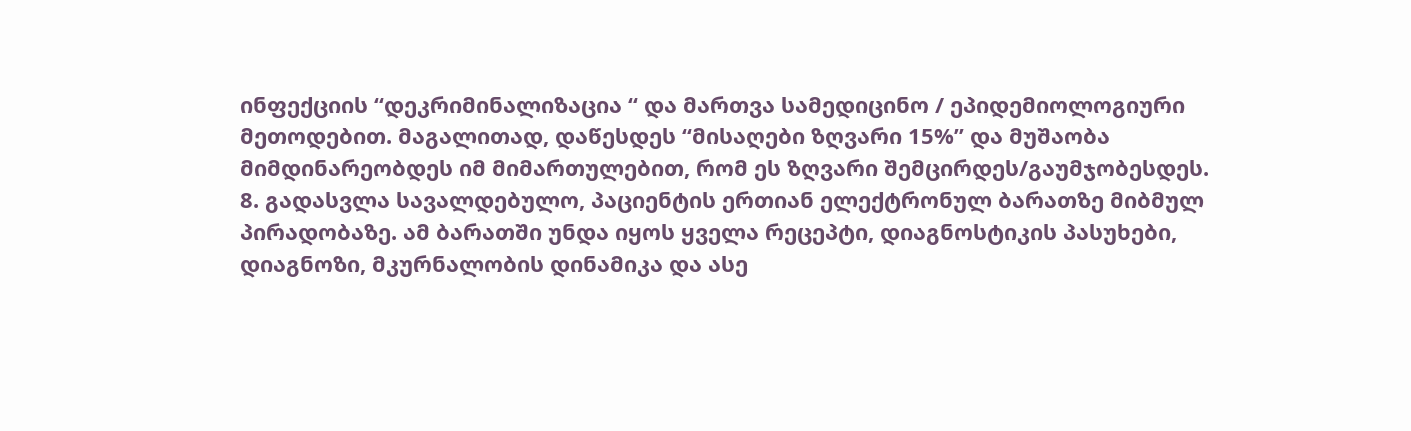ინფექციის “დეკრიმინალიზაცია “ და მართვა სამედიცინო / ეპიდემიოლოგიური მეთოდებით. მაგალითად, დაწესდეს “მისაღები ზღვარი 15%” და მუშაობა მიმდინარეობდეს იმ მიმართულებით, რომ ეს ზღვარი შემცირდეს/გაუმჯობესდეს.
8. გადასვლა სავალდებულო, პაციენტის ერთიან ელექტრონულ ბარათზე მიბმულ პირადობაზე. ამ ბარათში უნდა იყოს ყველა რეცეპტი, დიაგნოსტიკის პასუხები, დიაგნოზი, მკურნალობის დინამიკა და ასე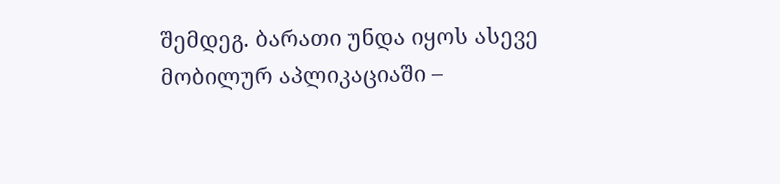შემდეგ. ბარათი უნდა იყოს ასევე მობილურ აპლიკაციაში –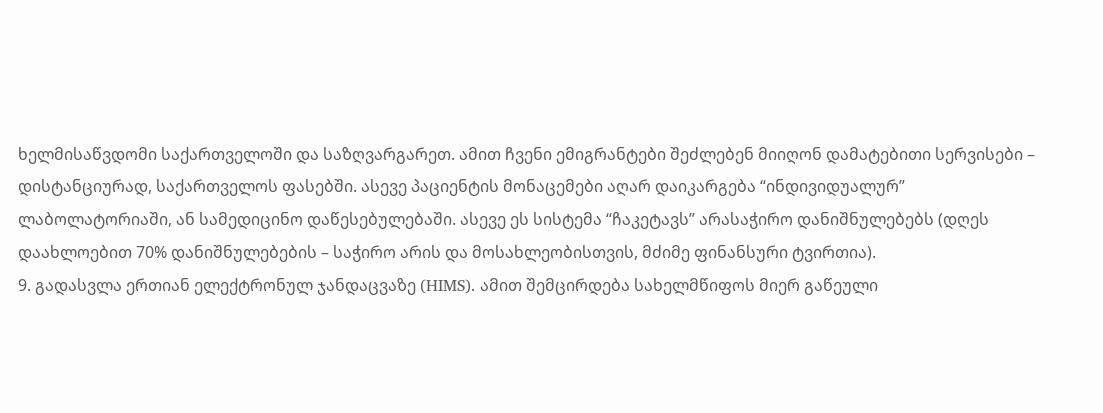ხელმისაწვდომი საქართველოში და საზღვარგარეთ. ამით ჩვენი ემიგრანტები შეძლებენ მიიღონ დამატებითი სერვისები – დისტანციურად, საქართველოს ფასებში. ასევე პაციენტის მონაცემები აღარ დაიკარგება “ინდივიდუალურ” ლაბოლატორიაში, ან სამედიცინო დაწესებულებაში. ასევე ეს სისტემა “ჩაკეტავს” არასაჭირო დანიშნულებებს (დღეს დაახლოებით 70% დანიშნულებების – საჭირო არის და მოსახლეობისთვის, მძიმე ფინანსური ტვირთია).
9. გადასვლა ერთიან ელექტრონულ ჯანდაცვაზე (HIMS). ამით შემცირდება სახელმწიფოს მიერ გაწეული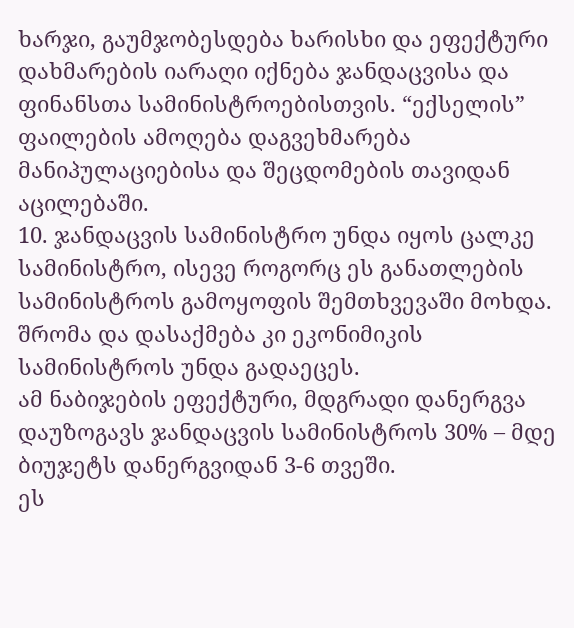ხარჯი, გაუმჯობესდება ხარისხი და ეფექტური დახმარების იარაღი იქნება ჯანდაცვისა და ფინანსთა სამინისტროებისთვის. “ექსელის” ფაილების ამოღება დაგვეხმარება მანიპულაციებისა და შეცდომების თავიდან აცილებაში.
10. ჯანდაცვის სამინისტრო უნდა იყოს ცალკე სამინისტრო, ისევე როგორც ეს განათლების სამინისტროს გამოყოფის შემთხვევაში მოხდა. შრომა და დასაქმება კი ეკონიმიკის სამინისტროს უნდა გადაეცეს.
ამ ნაბიჯების ეფექტური, მდგრადი დანერგვა დაუზოგავს ჯანდაცვის სამინისტროს 30% – მდე ბიუჯეტს დანერგვიდან 3-6 თვეში.
ეს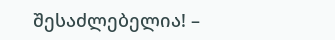შესაძლებელია! –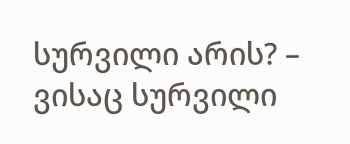სურვილი არის? – ვისაც სურვილი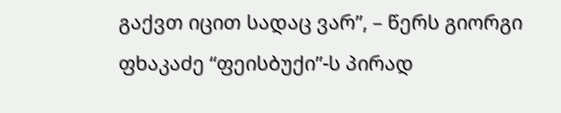გაქვთ იცით სადაც ვარ”, – წერს გიორგი ფხაკაძე “ფეისბუქი”-ს პირად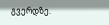გვერდზე.